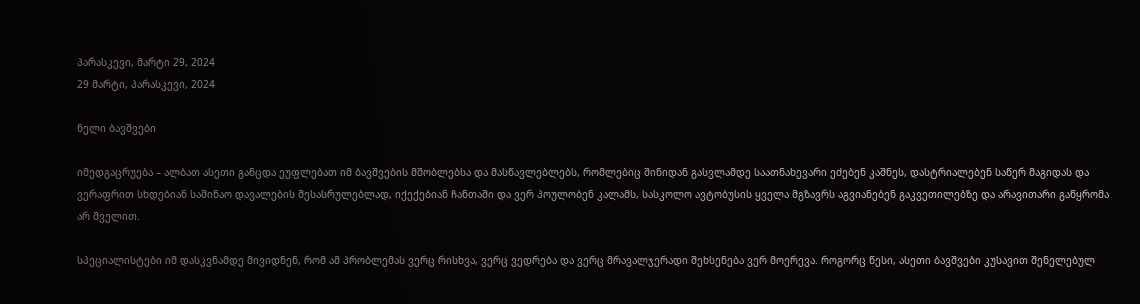პარასკევი, მარტი 29, 2024
29 მარტი, პარასკევი, 2024

ნელი ბავშვები

იმედგაცრუება – ალბათ ასეთი განცდა ეუფლებათ იმ ბავშვების მშობლებსა და მასწავლებლებს, რომლებიც შინიდან გასვლამდე საათნახევარი ეძებენ კაშნეს, დასტრიალებენ საწერ მაგიდას და ვერაფრით სხდებიან საშინაო დავალების შესასრულებლად, იქექებიან ჩანთაში და ვერ პოულობენ კალამს, სასკოლო ავტობუსის ყველა მგზავრს აგვიანებენ გაკვეთილებზე და არავითარი გაწყრომა არ შველით.

სპეციალისტები იმ დასკვნამდე მივიდნენ, რომ ამ პრობლემას ვერც რისხვა, ვერც ვედრება და ვერც მრავალჯერადი შეხსენება ვერ მოერევა. როგორც წესი, ასეთი ბავშვები კუსავით შენელებულ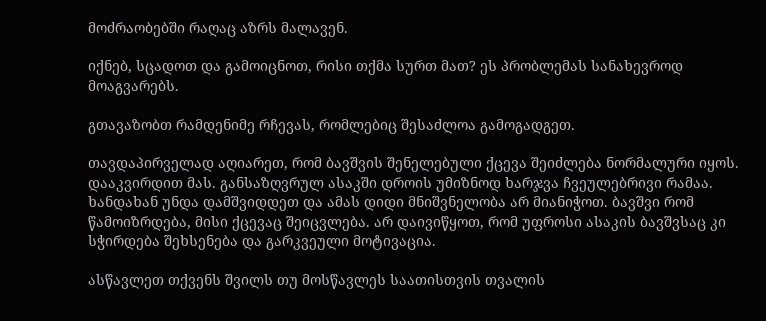მოძრაობებში რაღაც აზრს მალავენ.

იქნებ, სცადოთ და გამოიცნოთ, რისი თქმა სურთ მათ? ეს პრობლემას სანახევროდ მოაგვარებს.

გთავაზობთ რამდენიმე რჩევას, რომლებიც შესაძლოა გამოგადგეთ.

თავდაპირველად აღიარეთ, რომ ბავშვის შენელებული ქცევა შეიძლება ნორმალური იყოს. დააკვირდით მას. განსაზღვრულ ასაკში დროის უმიზნოდ ხარჯვა ჩვეულებრივი რამაა. ხანდახან უნდა დამშვიდდეთ და ამას დიდი მნიშვნელობა არ მიანიჭოთ. ბავშვი რომ წამოიზრდება, მისი ქცევაც შეიცვლება. არ დაივიწყოთ, რომ უფროსი ასაკის ბავშვსაც კი სჭირდება შეხსენება და გარკვეული მოტივაცია.

ასწავლეთ თქვენს შვილს თუ მოსწავლეს საათისთვის თვალის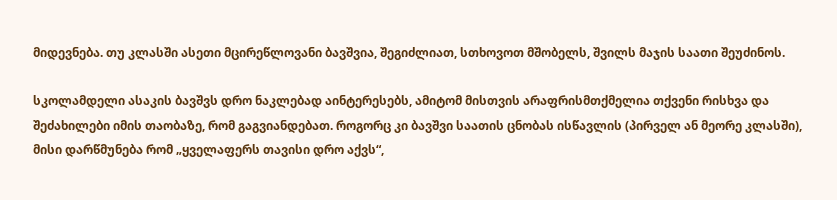მიდევნება. თუ კლასში ასეთი მცირეწლოვანი ბავშვია, შეგიძლიათ, სთხოვოთ მშობელს, შვილს მაჯის საათი შეუძინოს.

სკოლამდელი ასაკის ბავშვს დრო ნაკლებად აინტერესებს, ამიტომ მისთვის არაფრისმთქმელია თქვენი რისხვა და შეძახილები იმის თაობაზე, რომ გაგვიანდებათ. როგორც კი ბავშვი საათის ცნობას ისწავლის (პირველ ან მეორე კლასში), მისი დარწმუნება რომ „ყველაფერს თავისი დრო აქვს“,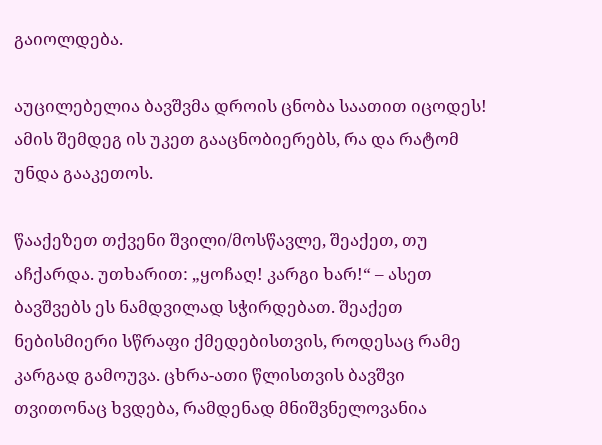გაიოლდება.

აუცილებელია ბავშვმა დროის ცნობა საათით იცოდეს! ამის შემდეგ ის უკეთ გააცნობიერებს, რა და რატომ უნდა გააკეთოს.

წააქეზეთ თქვენი შვილი/მოსწავლე, შეაქეთ, თუ აჩქარდა. უთხარით: „ყოჩაღ! კარგი ხარ!“ – ასეთ ბავშვებს ეს ნამდვილად სჭირდებათ. შეაქეთ ნებისმიერი სწრაფი ქმედებისთვის, როდესაც რამე კარგად გამოუვა. ცხრა-ათი წლისთვის ბავშვი თვითონაც ხვდება, რამდენად მნიშვნელოვანია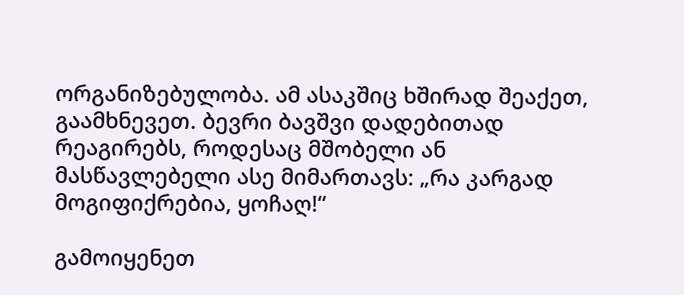ორგანიზებულობა. ამ ასაკშიც ხშირად შეაქეთ, გაამხნევეთ. ბევრი ბავშვი დადებითად რეაგირებს, როდესაც მშობელი ან მასწავლებელი ასე მიმართავს: „რა კარგად მოგიფიქრებია, ყოჩაღ!“

გამოიყენეთ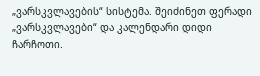„ვარსკვლავების“ სისტემა. შეიძინეთ ფერადი „ვარსკვლავები“ და კალენდარი დიდი ჩარჩოთი.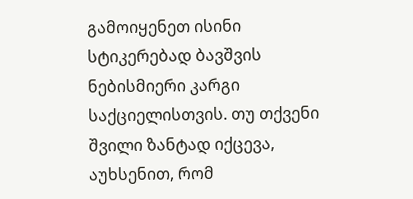გამოიყენეთ ისინი სტიკერებად ბავშვის ნებისმიერი კარგი საქციელისთვის. თუ თქვენი შვილი ზანტად იქცევა, აუხსენით, რომ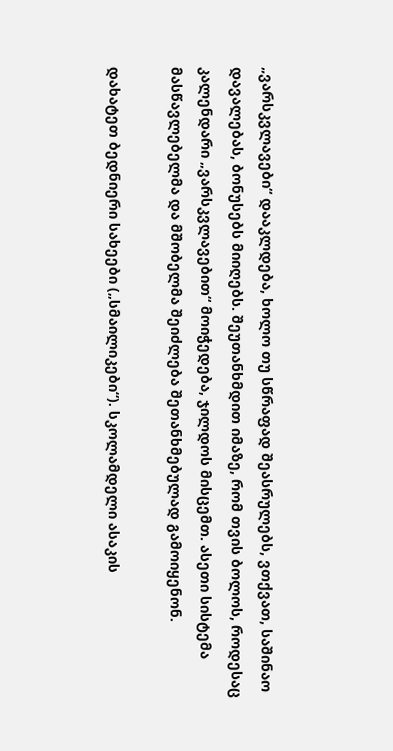„ვარსკვლავები“ დააკლდება, ხოლო თუ სწრაფად შეასრულებს, ვთქვათ, საშინაო დავალებას, ბონუსებს მიიღებს. შეუთანხმდით იმაზე, რომ თვის ბოლოს, როდესაც კალენდარი „ვარსკვლავებით“ მოიჭედება, ჯილდოს მისცემთ. ასეთი სისტემა მასწავლებელმა და მშობელმა შეიძლება შეთანხმებულად გამოიყენონ.

დახატეთ ბედნიერი სახეები („სმაილიკები“). სკოლამდელი ასაკის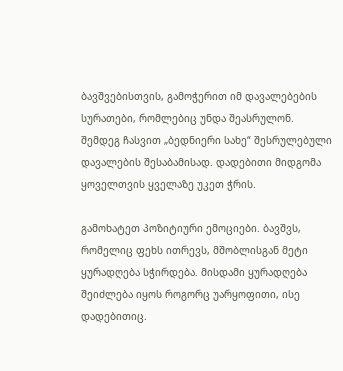ბავშვებისთვის, გამოჭერით იმ დავალებების სურათები, რომლებიც უნდა შეასრულონ. შემდეგ ჩასვით „ბედნიერი სახე“ შესრულებული დავალების შესაბამისად. დადებითი მიდგომა ყოველთვის ყველაზე უკეთ ჭრის.

გამოხატეთ პოზიტიური ემოციები. ბავშვს, რომელიც ფეხს ითრევს, მშობლისგან მეტი ყურადღება სჭირდება. მისდამი ყურადღება შეიძლება იყოს როგორც უარყოფითი, ისე დადებითიც.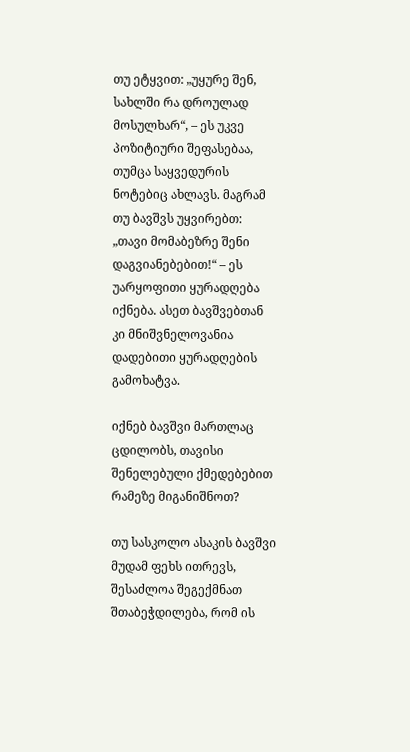თუ ეტყვით: „უყურე შენ, სახლში რა დროულად მოსულხარ“, – ეს უკვე პოზიტიური შეფასებაა, თუმცა საყვედურის ნოტებიც ახლავს. მაგრამ თუ ბავშვს უყვირებთ: „თავი მომაბეზრე შენი დაგვიანებებით!“ – ეს უარყოფითი ყურადღება იქნება. ასეთ ბავშვებთან კი მნიშვნელოვანია დადებითი ყურადღების გამოხატვა.

იქნებ ბავშვი მართლაც ცდილობს, თავისი შენელებული ქმედებებით რამეზე მიგანიშნოთ?

თუ სასკოლო ასაკის ბავშვი მუდამ ფეხს ითრევს, შესაძლოა შეგექმნათ შთაბეჭდილება, რომ ის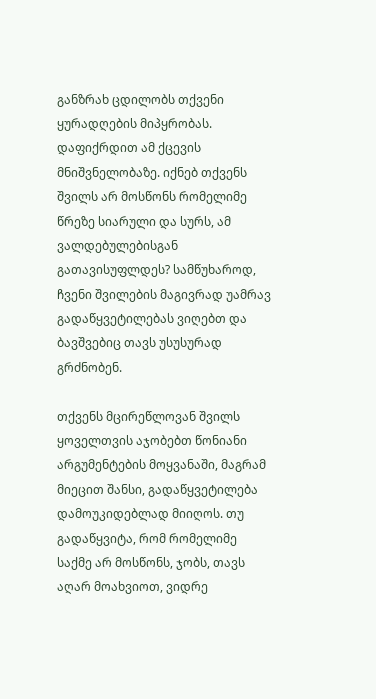განზრახ ცდილობს თქვენი ყურადღების მიპყრობას. დაფიქრდით ამ ქცევის მნიშვნელობაზე. იქნებ თქვენს შვილს არ მოსწონს რომელიმე წრეზე სიარული და სურს, ამ ვალდებულებისგან გათავისუფლდეს? სამწუხაროდ, ჩვენი შვილების მაგივრად უამრავ გადაწყვეტილებას ვიღებთ და ბავშვებიც თავს უსუსურად გრძნობენ.

თქვენს მცირეწლოვან შვილს ყოველთვის აჯობებთ წონიანი არგუმენტების მოყვანაში, მაგრამ მიეცით შანსი, გადაწყვეტილება დამოუკიდებლად მიიღოს. თუ გადაწყვიტა, რომ რომელიმე საქმე არ მოსწონს, ჯობს, თავს აღარ მოახვიოთ, ვიდრე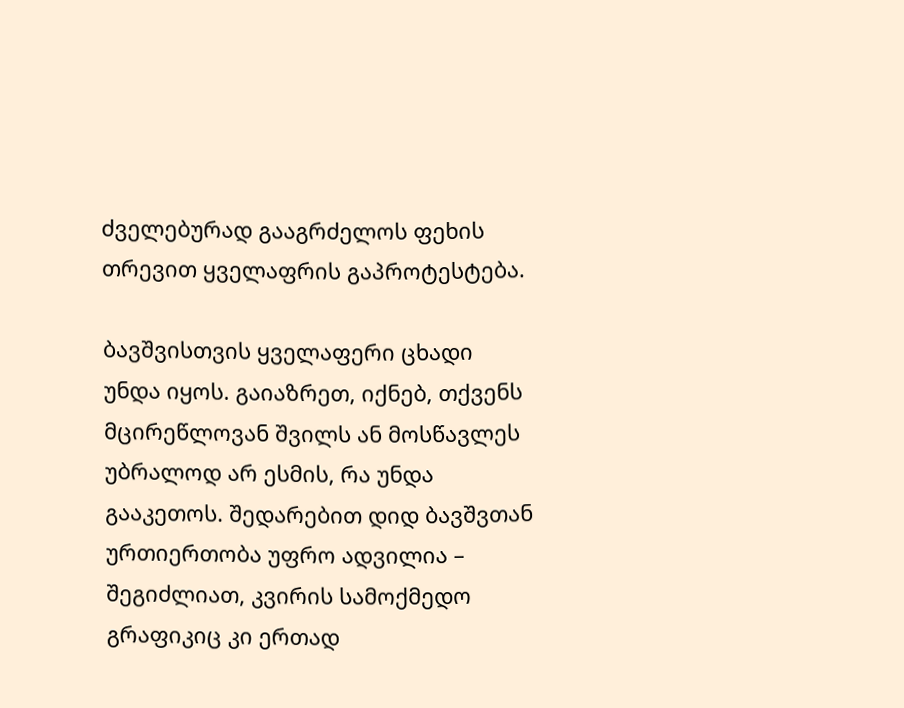ძველებურად გააგრძელოს ფეხის თრევით ყველაფრის გაპროტესტება.

ბავშვისთვის ყველაფერი ცხადი უნდა იყოს. გაიაზრეთ, იქნებ, თქვენს მცირეწლოვან შვილს ან მოსწავლეს უბრალოდ არ ესმის, რა უნდა გააკეთოს. შედარებით დიდ ბავშვთან ურთიერთობა უფრო ადვილია – შეგიძლიათ, კვირის სამოქმედო გრაფიკიც კი ერთად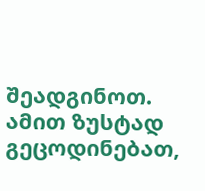შეადგინოთ. ამით ზუსტად გეცოდინებათ,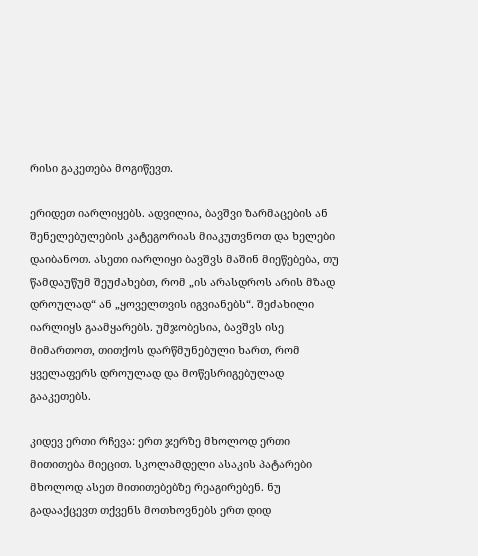რისი გაკეთება მოგიწევთ.

ერიდეთ იარლიყებს. ადვილია, ბავშვი ზარმაცების ან შენელებულების კატეგორიას მიაკუთვნოთ და ხელები დაიბანოთ. ასეთი იარლიყი ბავშვს მაშინ მიეწებება, თუ წამდაუწუმ შეუძახებთ, რომ „ის არასდროს არის მზად დროულად“ ან „ყოველთვის იგვიანებს“. შეძახილი იარლიყს გაამყარებს. უმჯობესია, ბავშვს ისე მიმართოთ, თითქოს დარწმუნებული ხართ, რომ ყველაფერს დროულად და მოწესრიგებულად გააკეთებს.

კიდევ ერთი რჩევა: ერთ ჯერზე მხოლოდ ერთი მითითება მიეცით. სკოლამდელი ასაკის პატარები მხოლოდ ასეთ მითითებებზე რეაგირებენ. ნუ გადააქცევთ თქვენს მოთხოვნებს ერთ დიდ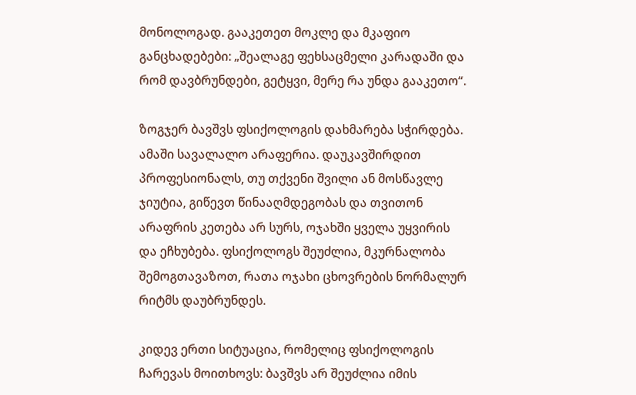მონოლოგად. გააკეთეთ მოკლე და მკაფიო განცხადებები: „შეალაგე ფეხსაცმელი კარადაში და რომ დავბრუნდები, გეტყვი, მერე რა უნდა გააკეთო“.

ზოგჯერ ბავშვს ფსიქოლოგის დახმარება სჭირდება. ამაში სავალალო არაფერია. დაუკავშირდით პროფესიონალს, თუ თქვენი შვილი ან მოსწავლე ჯიუტია, გიწევთ წინააღმდეგობას და თვითონ არაფრის კეთება არ სურს, ოჯახში ყველა უყვირის და ეჩხუბება. ფსიქოლოგს შეუძლია, მკურნალობა შემოგთავაზოთ, რათა ოჯახი ცხოვრების ნორმალურ რიტმს დაუბრუნდეს.

კიდევ ერთი სიტუაცია, რომელიც ფსიქოლოგის ჩარევას მოითხოვს: ბავშვს არ შეუძლია იმის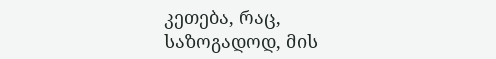კეთება, რაც, საზოგადოდ, მის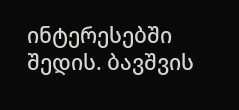ინტერესებში შედის. ბავშვის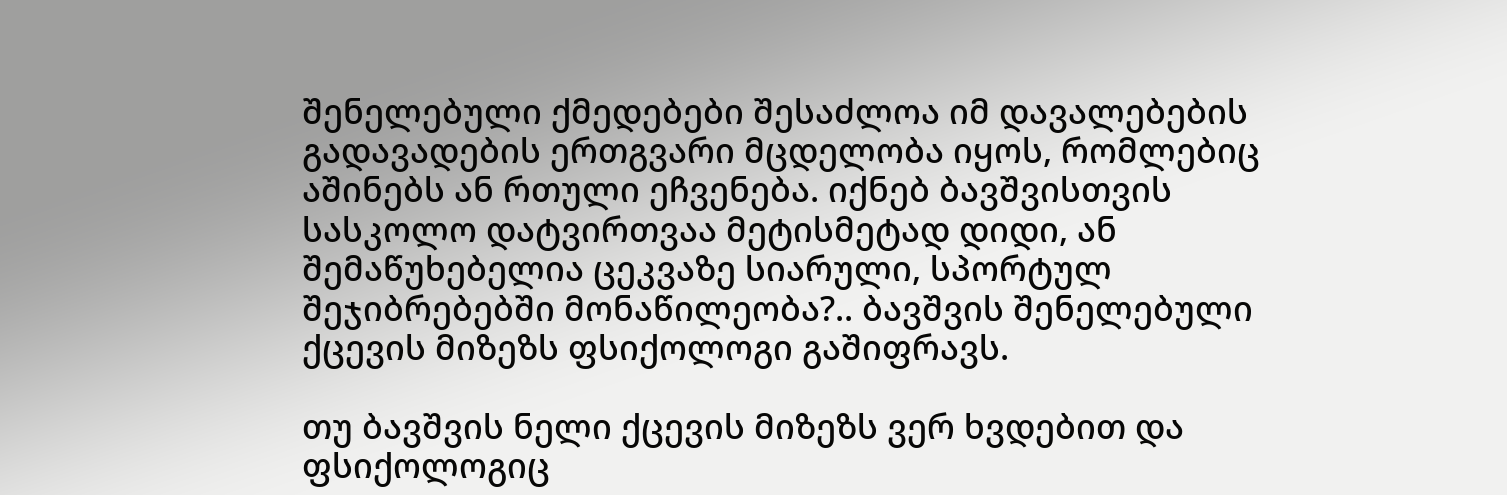შენელებული ქმედებები შესაძლოა იმ დავალებების გადავადების ერთგვარი მცდელობა იყოს, რომლებიც აშინებს ან რთული ეჩვენება. იქნებ ბავშვისთვის სასკოლო დატვირთვაა მეტისმეტად დიდი, ან შემაწუხებელია ცეკვაზე სიარული, სპორტულ შეჯიბრებებში მონაწილეობა?.. ბავშვის შენელებული ქცევის მიზეზს ფსიქოლოგი გაშიფრავს.

თუ ბავშვის ნელი ქცევის მიზეზს ვერ ხვდებით და ფსიქოლოგიც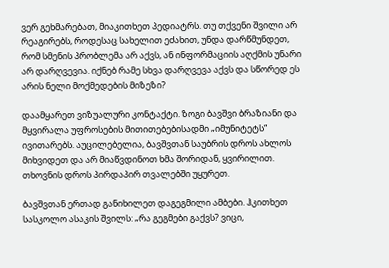ვერ გეხმარებათ, მიაკითხეთ პედიატრს. თუ თქვენი შვილი არ რეაგირებს, როდესაც სახელით ეძახით, უნდა დარწმუნდეთ, რომ სმენის პრობლემა არ აქვს, ან ინფორმაციის აღქმის უნარი არ დარღვევია. იქნებ რამე სხვა დარღვევა აქვს და სწორედ ეს არის ნელი მოქმედების მიზეზი?

დაამყარეთ ვიზუალური კონტაქტი. ზოგი ბავშვი ბრაზიანი და მყვირალა უფროსების მითითებებისადმი „იმუნიტეტს“ ივითარებს. აუცილებელია, ბავშვთან საუბრის დროს ახლოს მიხვიდეთ და არ მიაწვდინოთ ხმა შორიდან, ყვირილით. თხოვნის დროს პირდაპირ თვალებში უყურეთ.

ბავშვთან ერთად განიხილეთ დაგეგმილი ამბები. ჰკითხეთ სასკოლო ასაკის შვილს: „რა გეგმები გაქვს? ვიცი,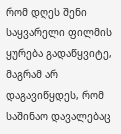რომ დღეს შენი საყვარელი ფილმის ყურება გადაწყვიტე, მაგრამ არ დაგავიწყდეს, რომ საშინაო დავალებაც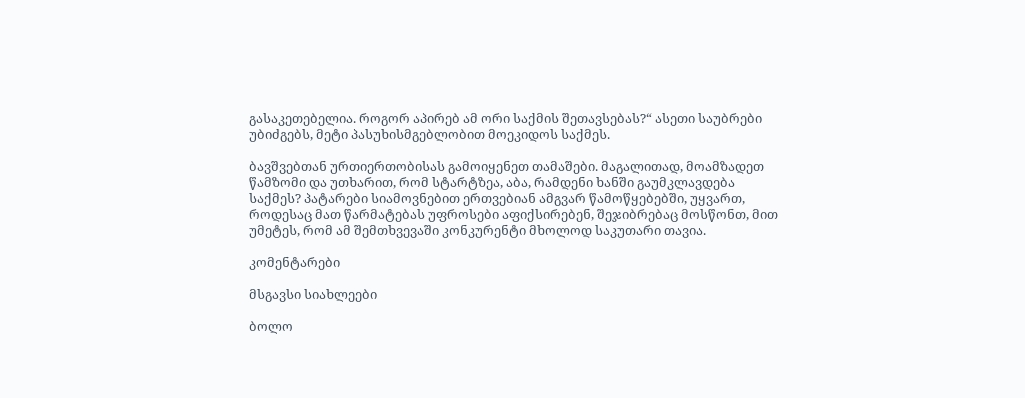გასაკეთებელია. როგორ აპირებ ამ ორი საქმის შეთავსებას?“ ასეთი საუბრები უბიძგებს, მეტი პასუხისმგებლობით მოეკიდოს საქმეს.

ბავშვებთან ურთიერთობისას გამოიყენეთ თამაშები. მაგალითად, მოამზადეთ წამზომი და უთხარით, რომ სტარტზეა, აბა, რამდენი ხანში გაუმკლავდება საქმეს? პატარები სიამოვნებით ერთვებიან ამგვარ წამოწყებებში, უყვართ, როდესაც მათ წარმატებას უფროსები აფიქსირებენ, შეჯიბრებაც მოსწონთ, მით უმეტეს, რომ ამ შემთხვევაში კონკურენტი მხოლოდ საკუთარი თავია.

კომენტარები

მსგავსი სიახლეები

ბოლო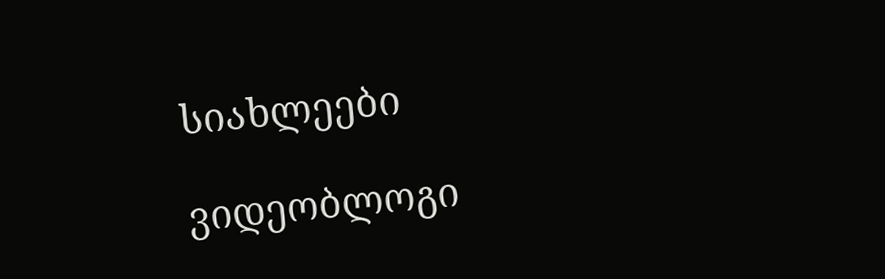სიახლეები

ვიდეობლოგი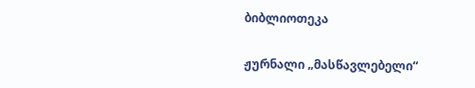ბიბლიოთეკა

ჟურნალი „მასწავლებელი“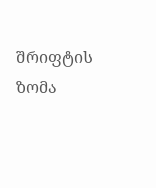შრიფტის ზომა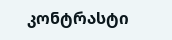კონტრასტი